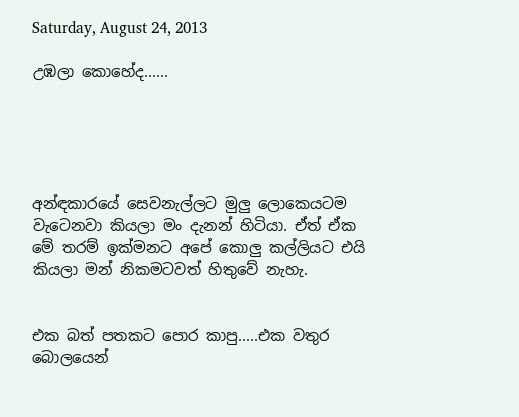Saturday, August 24, 2013

උඹලා කොහේද......





අන්ඳකාරයේ සෙවනැල්ලට මුලු ලොකෙයටම වැටෙනවා කියලා මං දැනන් හිටියා. ඒත් ඒක මේ තරම් ඉක්මනට අපේ කොලු කල්ලියට එයි කියලා මන් නිකමටවත් හිතුවේ නැහැ.


එක බත් පතකට පොර කාපු.....එක වතුර බොලයෙන්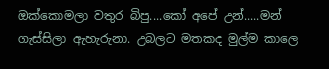ඔක්කොමලා වතුර බිපු....කෝ අපේ උන්.....මන් ගැස්සිලා ඇහැරුනා. උබලට මතකද මුල්ම කාලෙ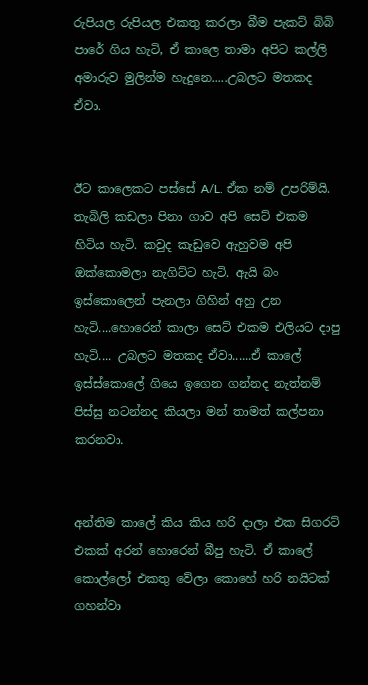රුපියල රුපියල එකතු කරලා බීම පැකට් බිබි පාරේ ගිය හැටි, ඒ කාලෙ තාමා අපිට කල්ලි අමාරුව මුලින්ම හැදුනෙ.....උබලට මතකද ඒවා.


ඊට කාලෙකට පස්සේ A/L. ඒක නම් උපරිම්යි. තැබිලි කඩලා පිනා ගාව අපි සෙට් එකම හිටිය හැටි. කවුද කැඩුවෙ ඇහුවම අපි ඔක්කොමලා නැගිට්ට හැටි. ඇයි බං ඉස්කොලෙන් පැනලා ගිහින් අහු උන හැටි....හොරෙන් කාලා සෙට් එකම එලියට දාපු හැටි.... උබලට මතකද ඒවා......ඒ කාලේ ඉස්ස්කොලේ ගියෙ ඉගෙන ගන්නද නැත්නම් පිස්සු නටන්නද කියලා මන් තාමත් කල්පනා කරනවා.


අන්තිම කාලේ කිය කිය හරි දාලා එක සිගරට් එකක් අරන් හොරෙන් බීපු හැටි. ඒ කාලේ කොල්ලෝ එකතු වේලා කොහේ හරි නයිටක් ගහන්වා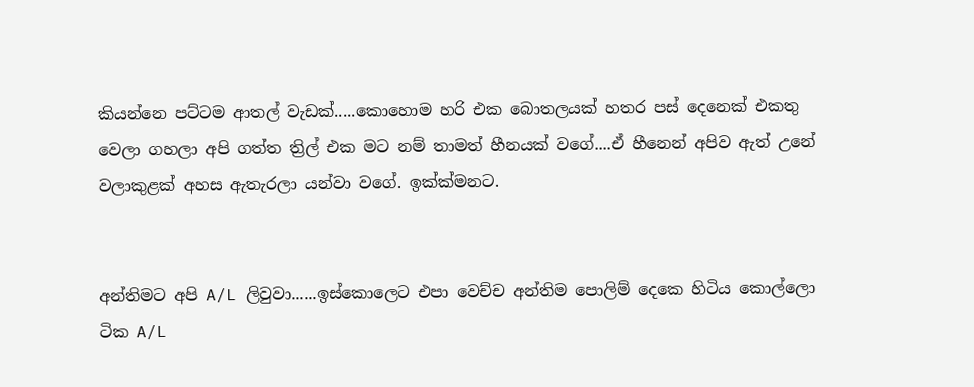කියන්නෙ පට්ටම ආතල් වැඩක්.....කොහොම හරි එක බොතලයක් හතර පස් දෙනෙක් එකතු වෙලා ගහලා අපි ගත්ත ත්‍රිල් එක මට නම් තාමත් හීනයක් වගේ....ඒ හීනෙන් අපිව ඇත් උනේ වලාකුළක් අහස ඇතැරලා යන්වා වගේ. ඉක්ක්මනට.


අන්තිමට අපි A/L ලිවුවා......ඉස්කොලෙට එපා වෙච්ච අන්තිම පොලිම් දෙකෙ හිටිය කොල්ලො ටික A/L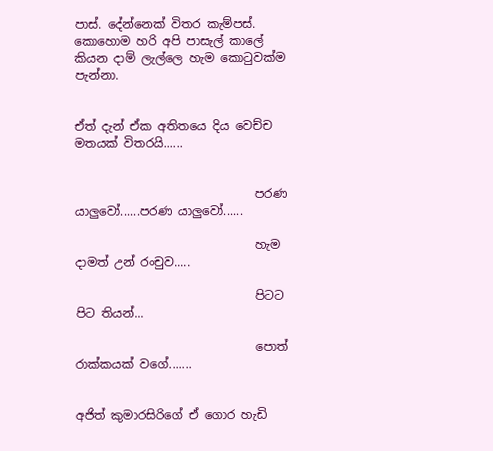පාස්. දේන්නෙක් විතර කැම්පස්. කොහොම හරි අපි පාසැල් කාලේ කියන දාම් ලැල්ලෙ හැම කොටුවක්ම පැන්නා.


ඒත් දැන් ඒක අතිතයෙ දිය වෙච්ච මතයක් විතරයි......


                              පරණ යාලුවෝ......පරණ යාලුවෝ......

                              හැම දාමත් උන් රංචුව.....

                              පිටට පිට තියන්...

                              පොත් රාක්කයක් වගේ.......


අජිත් කුමාරසිරිගේ ඒ ගොර හැඩි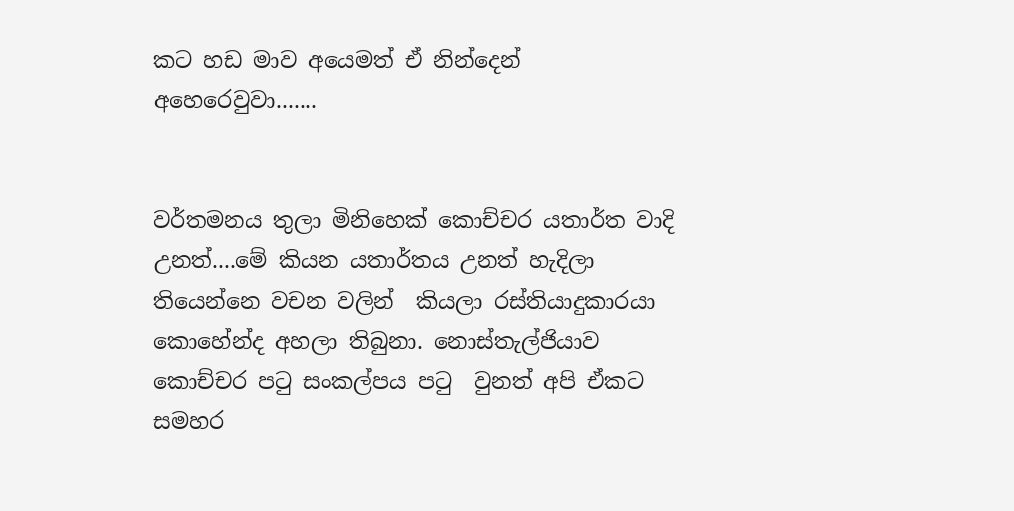කට හඩ මාව අයෙමත් ඒ නින්දෙන් අහෙරෙවුවා.......


වර්තමනය තුලා මිනිහෙක් කොච්චර යතාර්ත වාදි උනත්....මේ කියන යතාර්තය උනත් හැදිලා තියෙන්නෙ වචන වලින්  කියලා රස්තියාදුකාරයා කොහේන්ද අහලා තිබුනා. නොස්තැල්ජියාව කොච්චර පටු සංකල්පය පටු  වුනත් අපි ඒකට සමහර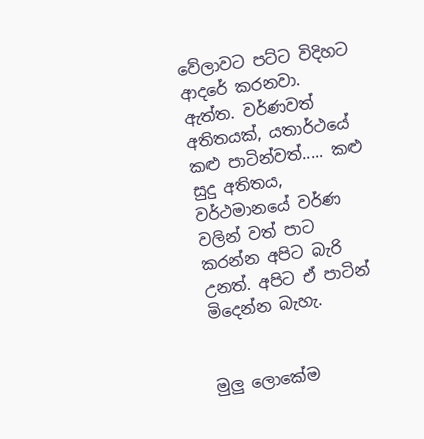වේලාවට පට්ට විදිහට ආදරේ කරනවා. ඇත්ත. වර්ණවත් අතිතයක්, යතාර්ථයේ කළු පාටින්වත්..... කළු සුදු අතිතය, වර්ථමානයේ වර්ණ වලින් වත් පාට කරන්න අපිට බැරි උනත්. අපිට ඒ පාටින් මිදෙන්න බැහැ.


මුලු ලොකේම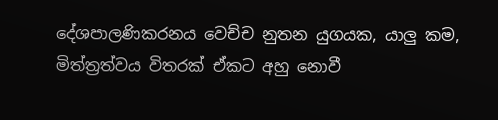දේශපාලණිකරනය වෙච්ච නුතන යුගයක, යාලු කම, මිත්ත්‍රත්වය විතරක් ඒකට අහු නොවී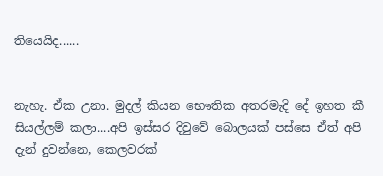තියෙයිද......


නැහැ. ඒක උනා. මුදල් කියන භෞතික අතරමැදි දේ ඉහත කී සියල්ලම් කලා....අපි ඉස්සර දිවුවේ බොලයක් පස්සෙ ඒත් අපි දැන් දුවන්නෙ, කෙලවරක්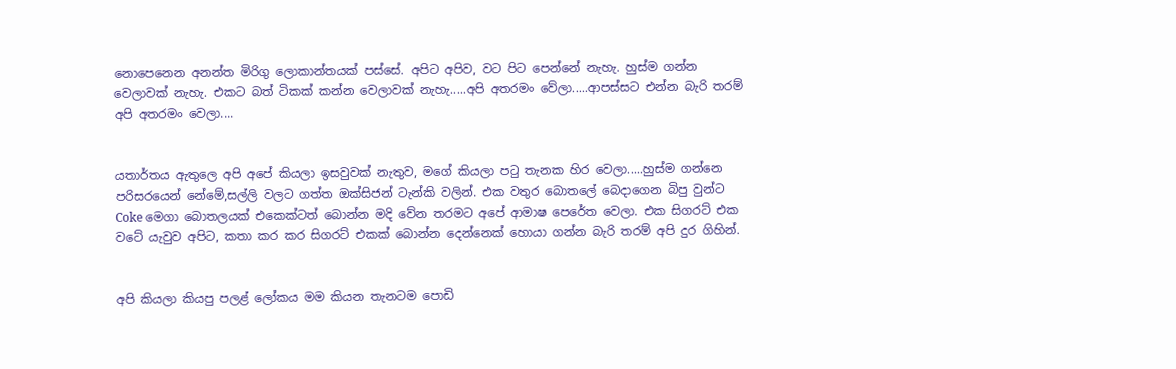නොපෙනෙන අනන්ත මිරිගු ලොකාන්තයක් පස්සේ. අපිට අපිව, වට පිට පෙන්නේ නැහැ. හුස්ම ගන්න වෙලාවක් නැහැ. එකට බත් ටිකක් කන්න වෙලාවක් නැහැ.....අපි අතරමං වේලා.....ආපස්සට එන්න බැරි තරම් අපි අතරමං වෙලා....


යතාර්තය ඇතුලෙ අපි අපේ කියලා ඉසවුවක් නැතුව, මගේ කියලා පටු තැනක හිර වෙලා.....හුස්ම ගන්නෙ පරිසරයෙන් නේමේ,සල්ලි වලට ගත්ත ඔක්සිජන් ටැන්කි වලින්. එක වතුර බොතලේ බෙදාගෙන බිපු වුන්ට Coke මෙගා බොතලයක් එකෙක්ටත් බොන්න මදි වේන තරමට අපේ ආමාෂ පෙරේත වෙලා. එක සිගරට් එක වටේ යැවුව අපිට, කතා කර කර සිගරට් එකක් බොන්න දෙන්නෙක් හොයා ගන්න බැරි තරම් අපි දුර ගිහින්.


අපි කියලා කියපු පලළ් ලෝකය මම කියන තැනටම පොඩි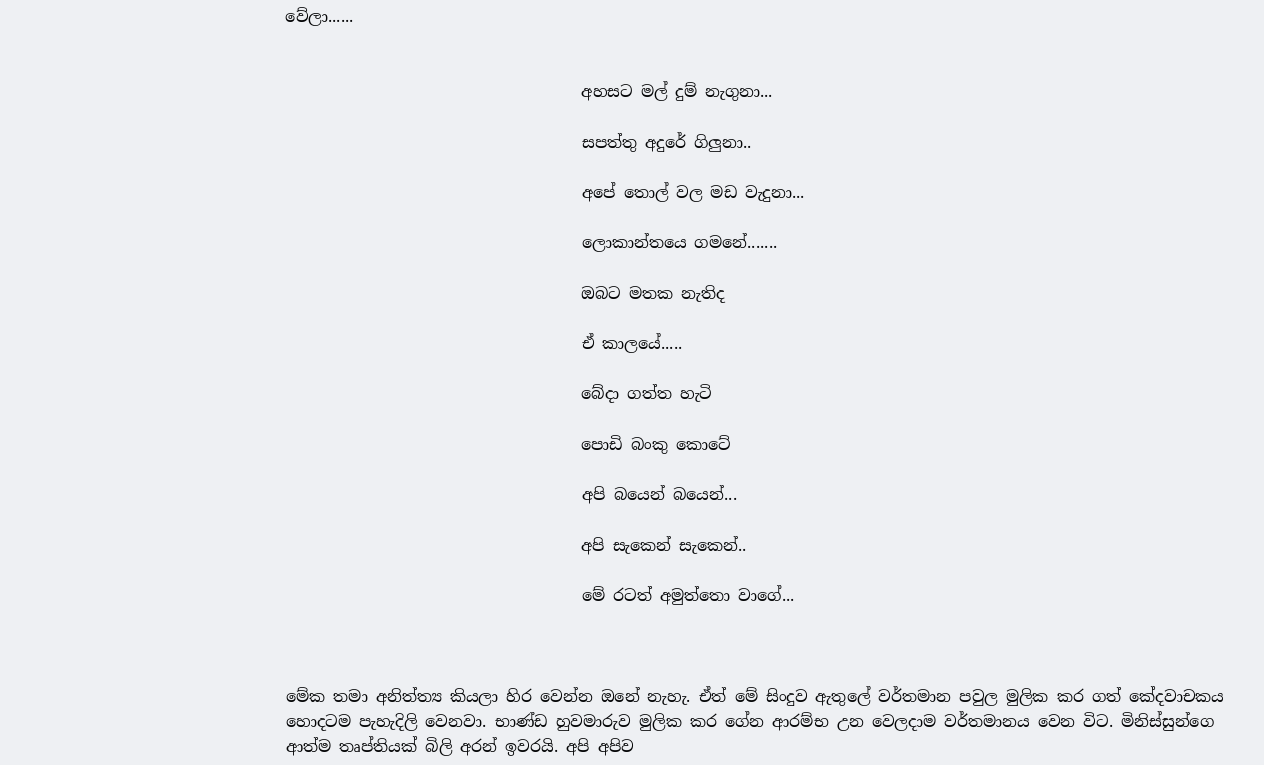වේලා......


                                     අහසට මල් දුම් නැගුනා...

                                     සපත්තු අදුරේ ගිලුනා..

                                     අපේ තොල් වල මඩ වැදුනා...

                                     ලොකාන්තයෙ ගමනේ.......

                                     ඔබට මතක නැතිද

                                     ඒ කාලයේ.....

                                     බේදා ගත්ත හැටි

                                     පොඩි බංකු කොටේ

                                     අපි බයෙන් බයෙන්...

                                     අපි සැකෙන් සැකෙන්..

                                     මේ රටත් අමුත්තො වාගේ...



මේක තමා අනිත්ත්‍ය කියලා හිර වෙන්න ඔනේ නැහැ. ඒත් මේ සිංදුව ඇතුලේ වර්තමාන පවුල මුලික කර ගත් කේදවාචකය හොදටම පැහැදිලි වෙනවා. භාණ්ඩ හුවමාරුව මුලික කර ගේන ආරම්භ උන වෙලදාම වර්තමානය වෙන විට. මිනිස්සුන්ගෙ ආත්ම තෘප්තියක් බිලි අරන් ඉවරයි. අපි අපිව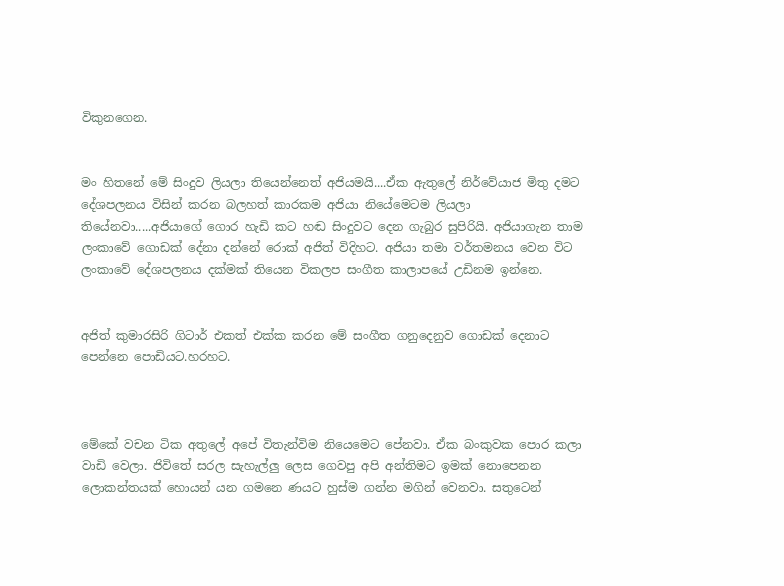විකුනගෙන.


මං හිතනේ මේ සිංදුව ලියලා තියෙන්නෙත් අජියමයි....ඒක ඇතුලේ නිර්වේයාජ මිතු දමට දේශපලනය විසින් කරන බලහත් කාරකම අජියා නියේමෙටම ලියලා තියේනවා.....අජියාගේ ගොර හැඩි කට හඬ සිංදුවට දෙන ගැබුර සුපිරියි. අජියාගැන තාම ලංකාවේ ගොඩක් දේනා දන්නේ රොක් අජිත් විදිහට. අජියා තමා වර්තමනය වෙන විට ලංකාවේ දේශපලනය දක්මක් තියෙන විකලප සංගීත කාලාපයේ උඩිනම ඉන්නෙ.


අජිත් කුමාරසිරි ගිටාර් එකත් එක්ක කරන මේ සංගීත ගනුදෙනුව ගොඩක් දෙනාට පෙන්නෙ පොඩියට.හරහට.



මේකේ වචන ටික අතුලේ අපේ විතැන්විම නියෙමෙට පේනවා. ඒක බංකුවක පොර කලා වාඩි වෙලා. ජිවිතේ සරල සැහැල්ලු ලෙස ගෙවපු අපි අන්තිමට ඉමක් නොපෙනන ලොකන්තයක් හොයන් යන ගමනෙ ණයට හුස්ම ගන්න මගින් වෙනවා. සතුටෙන්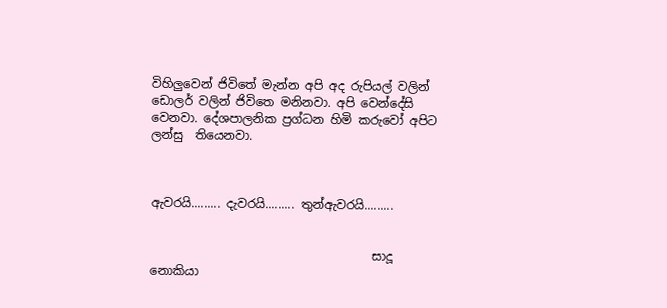විහිලුවෙන් ජිවිතේ මැන්න අපි අද රුපියල් වලින් ඩොලර් වලින් ජිවිතෙ මනිනවා. අපි වෙන්දේසි වෙනවා. දේශපාලනික ප්‍රග්ධන හිමි කරුවෝ අපිට ලන්සු  තියෙනවා.



ඇවරයි......... දැවරයි......... තුන්ඇවරයි.........


                                     සාදූ නොකියා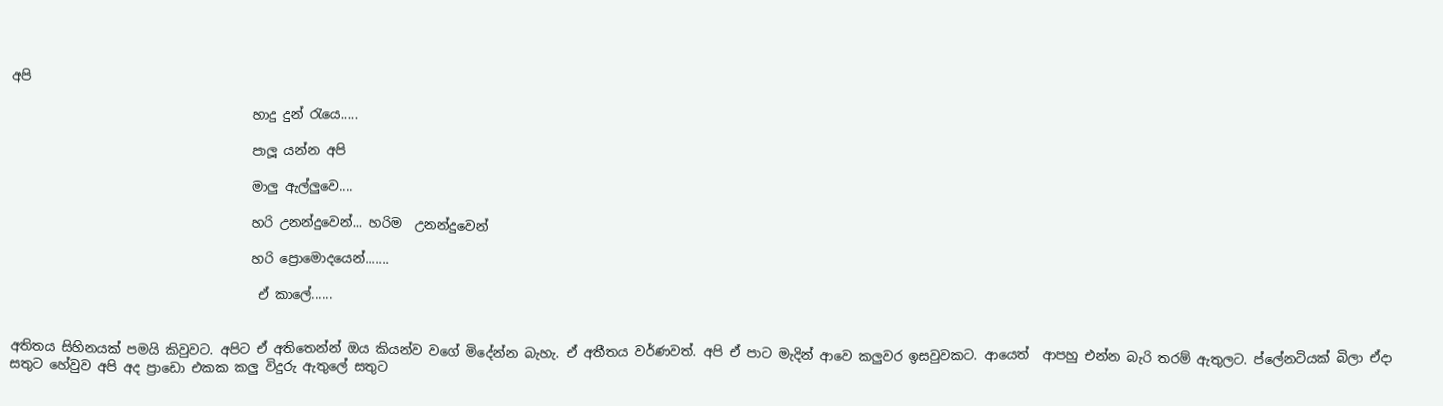අපි

                                     හාදු දුන් රැයෙ.....

                                     පාලූ යන්න අපි

                                     මාලු ඇල්ලුවෙ....

                                     හරි උනන්දුවෙන්... හරිම  උනන්දුවෙන්

                                     හරි ප්‍රොමොදයෙන්.......

                                      ඒ කාලේ......


අතිතය සිහිනයක් පමයි කිවුවට. අපිට ඒ අතිතෙන්න් ඔය කියන්ව වගේ මිදේන්න බැහැ. ඒ අතීතය වර්ණවත්. අපි ඒ පාට මැදින් ආවෙ කලුවර ඉසවුවකට. ආයෙත්  ආපහු එන්න බැරි තරම් ඇතුලට. ප්ලේනටියක් බිලා ඒදා සතුට හේවුව අපි අද ප්‍රාඩො එකක කලු විදුරු ඇතුලේ සතුට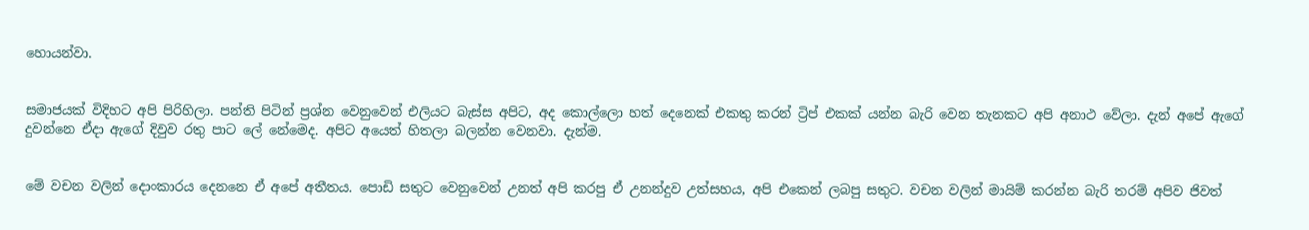හොයන්වා.


සමාජයක් විදිහට අපි පිරිහිලා. පන්ති පිටින් ප්‍රශ්න වෙනුවෙන් එලියට බැස්ස අපිට, අද කොල්ලො හත් දෙනෙක් එකතු කරන් ට්‍රිප් එකක් යන්න බැරි වෙන තැනකට අපි අනාථ වේලා. දැන් අපේ ඇගේ දුවන්නෙ ඒදා ඇගේ දිවුව රතු පාට ලේ නේමෙද. අපිට අයෙත් හිතලා බලන්න වෙනවා. දැන්ම.


මේ වචන වලින් දොංකාරය දෙනනෙ ඒ අපේ අතීතය. පොඩි සතුට වෙනුවෙන් උනත් අපි කරපු ඒ උනන්දුව උත්සහය, අපි එකෙන් ලබපු සතුට. වචන වලින් මායිම් කරන්න බැරි තරම් අපිව ජිවත්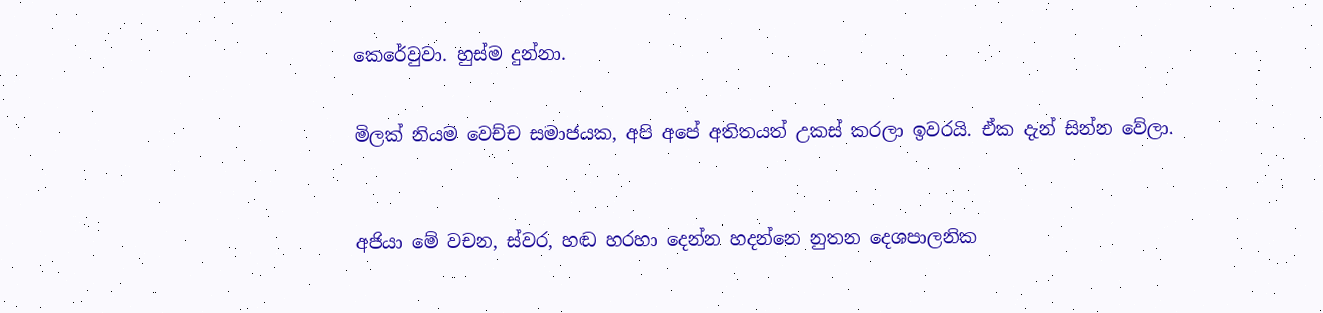කෙරේවුවා. හුස්ම දුන්නා.


මිලක් නියම වෙච්ච සමාජයක, අපි අපේ අතිතයත් උකස් කරලා ඉවරයි. ඒක දැන් සින්න වේලා.



අජියා මේ වචන, ස්වර, හඬ හරහා දෙන්න හදන්නෙ නුතන දෙශපාලනික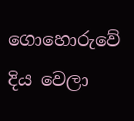ගොහොරුවේ දිය වෙලා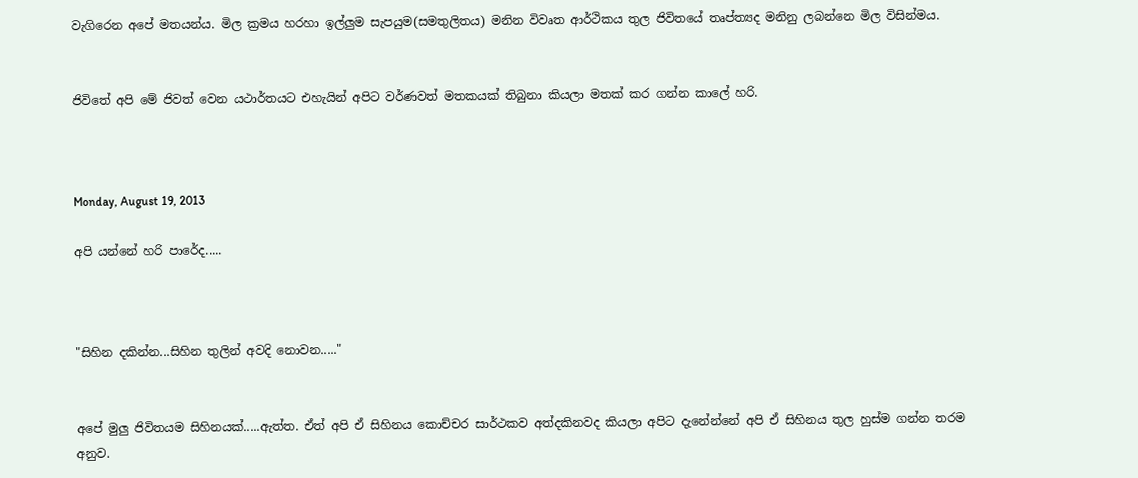වැගිරෙන අපේ මතයන්ය. මිල ක්‍රමය හරහා ඉල්ලුම සැපයුම(සමතුලිතය) මනින විවෘත ආර්ථිකය තුල ජිවිතයේ තෘප්ත්‍යද මනිනු ලබන්නෙ මිල විසින්මය.


ජිවිතේ අපි මේ ජිවත් වෙන යථාර්තයට එහැයින් අපිට වර්ණවත් මතකයක් තිබුනා කියලා මතක් කර ගන්න කාලේ හරි.



Monday, August 19, 2013

අපි යන්නේ හරි පාරේද.....



"සිහින දකින්න...සිහින තුලින් අවදි නොවන....."


අපේ මුලු ජිවිතයම සිහිනයක්.....ඇත්ත. ඒත් අපි ඒ සිහිනය කොච්චර සාර්ථකව අත්දකිනවද කියලා අපිට දැනේන්නේ අපි ඒ සිහිනය තුල හුස්ම ගන්න තරම අනුව.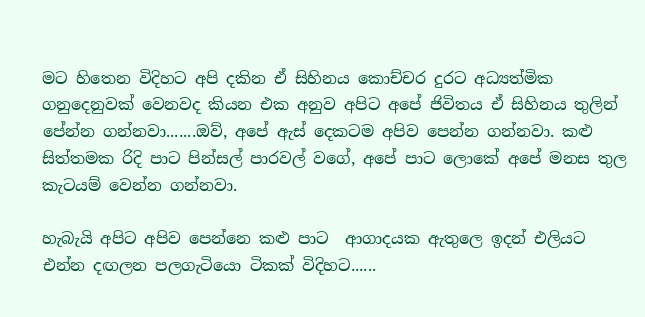මට හිතෙන විදිහට අපි දකින ඒ සිහිනය කොච්චර දුරට අධ්‍යත්මික ගනුදෙනුවක් වෙනවද කියන එක අනුව අපිට අපේ ජිවිතය ඒ සිහිනය තුලින් පේන්න ගන්නවා.......ඔව්, අපේ ඇස් දෙකටම අපිව පෙන්න ගන්නවා. කළු සිත්තමක රිදි පාට පින්සල් පාරවල් වගේ, අපේ පාට ලොකේ අපේ මනස තුල කැටයම් වෙන්න ගන්නවා.

හැබැයි අපිට අපිව පෙන්නෙ කළු පාට  ආගාදයක ඇතුලෙ ඉදන් එලියට එන්න දඟලන පලගැටියො ටිකක් විදිහට......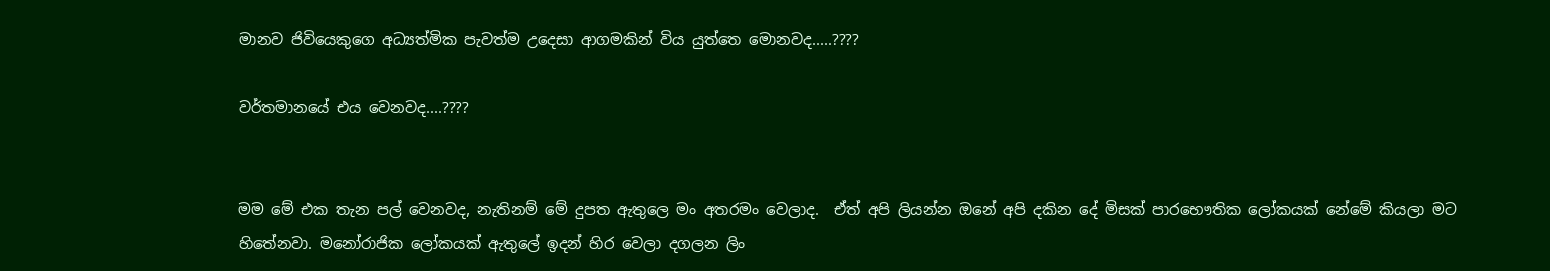මානව ජිවියෙකුගෙ අධ්‍යත්මික පැවත්ම උදෙසා ආගමකින් විය යුත්තෙ මොනවද.....????

වර්තමානයේ එය වෙනවද....????


මම මේ එක තැන පල් වෙනවද, නැතිනම් මේ දුපත ඇතුලෙ මං අතරමං වෙලාද.  ඒත් අපි ලියන්න ඔනේ අපි දකින දේ මිසක් පාරභෞතික ලෝකයක් නේමේ කියලා මට හිතේනවා. මනෝරාජික ලෝකයක් ඇතුලේ ඉදන් හිර වෙලා දගලන ලිං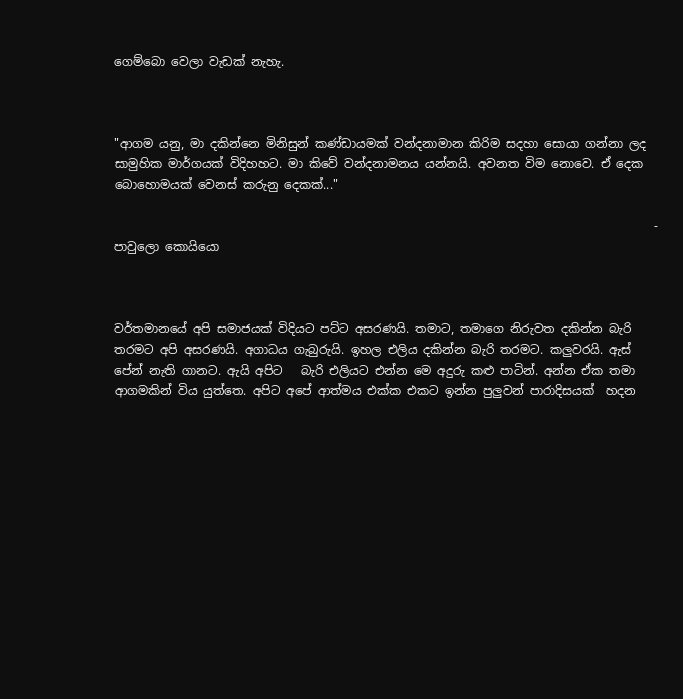ගෙම්බො වෙලා වැඩක් නැහැ.



"ආගම යනු, මා දකින්නෙ මිනිසුන් කණ්ඩායමක් වන්දනාමාන කිරිම සදහා සොයා ගන්නා ලද සාමුහික මාර්ගයක් විදිහහට. මා කිවේ වන්දනාමනය යන්නයි. අවනත විම නොවෙ. ඒ දෙක බොහොමයක් වෙනස් කරුනු දෙකක්..."

                                                                                          - පාවුලො කොයියො



වර්තමානයේ අපි සමාජයක් විදියට පට්ට අසරණයි. තමාට, තමාගෙ නිරුවත දකින්න බැරි තරමට අපි අසරණයි. අගාධය ගැබුරුයි. ඉහල එලිය දකින්න බැරි තරමට. කලුවරයි. ඇස් පේන් නැති ගානට. ඇයි අපිට   බැරි එලියට එන්න මෙ අදුරු කළු පාටින්. අන්න ඒක තමා ආගමකින් විය යුත්තෙ. අපිට අපේ ආත්මය එක්ක එකට ඉන්න පුලුවන් පාරාදිසයක්  හදන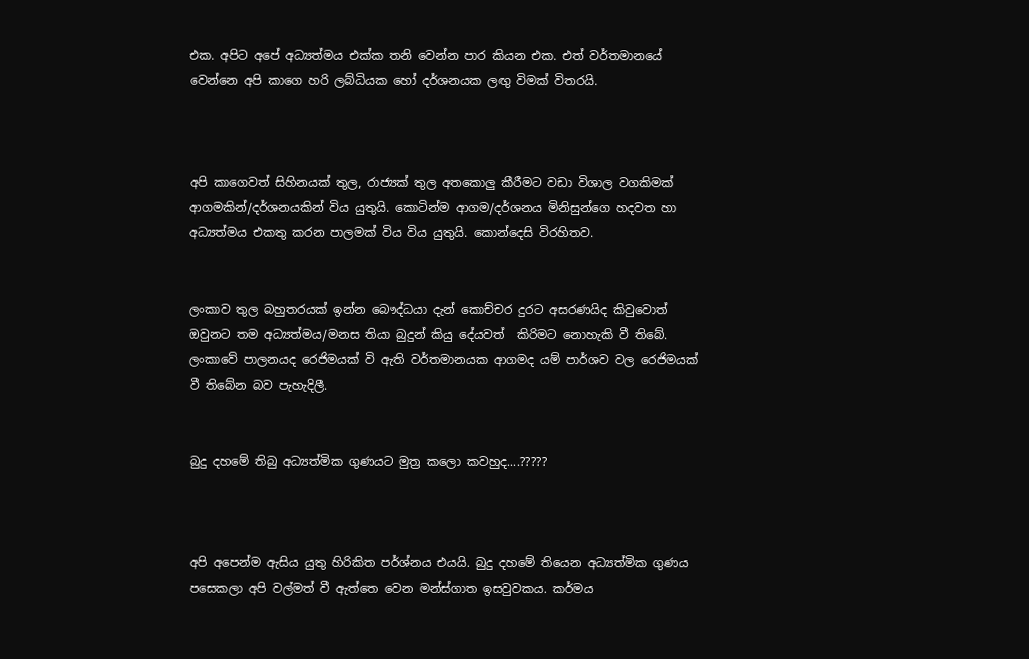එක. අපිට අපේ අධ්‍යත්මය එක්ක තනි වෙන්න පාර කියන එක. එත් වර්තමානයේ වෙන්නෙ අපි කාගෙ හරි ලබ්ධියක හෝ දර්ශනයක ලඟු විමක් විතරයි.



අපි කාගෙවත් සිහිනයක් තුල, රාජ්‍යක් තුල අතකොලු කීරීමට වඩා විශාල වගකිමක් ආගමකින්/දර්ශනයකින් විය යුතුයි. කොටින්ම ආගම/දර්ශනය මිනිසුන්ගෙ හදවත හා අධ්‍යත්මය එකතු කරන පාලමක් විය විය යුතුයි. කොන්දෙසි විරහිතව.


ලංකාව තුල බහුතරයක් ඉන්න බෞද්ධයා දැන් කොච්චර දුරට අසරණයිද කිවුවොත් ඔවුනට තම අධ්‍යත්මය/මනස තියා බුදුන් කියු දේයවත්  කිරිමට නොහැකි වී තිබේ. ලංකාවේ පාලනයද රෙජිමයක් වි ඇති වර්තමානයක ආගමද යම් පාර්ශව වල රෙජිමයක් වී තිබේන බව පැහැදිලී.


බුදු දහමේ තිබු අධ්‍යත්මික ගුණයට මුත්‍ර කලො කවහුද....?????



අපි අපෙන්ම ඇසිය යුතු හිරිකිත පර්ශ්නය එයයි. බුදු දහමේ තියෙන අධ්‍යත්මික ගුණය පසෙකලා අපි වල්මත් වී ඇත්තෙ වෙන මන්ස්ගාත ඉසවුවකය. කර්මය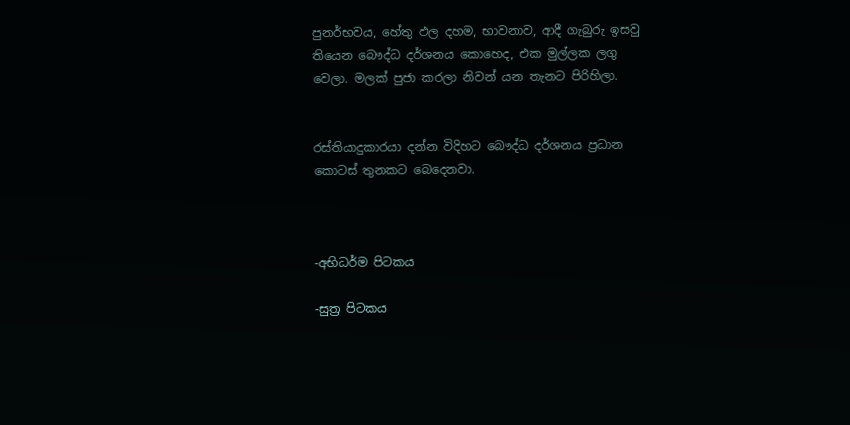පුනර්භවය, හේතු ඵල දහම, භාවනාව, ආදී ගැබුරු ඉසවු තියෙන බෞද්ධ දර්ශනය කොහෙද, එක මුල්ලක ලගු වෙලා. මලක් පුජා කරලා නිවන් යන තැනට පිරිහිලා.


රස්තියාදුකාරයා දන්න විදිහට බෞද්ධ දර්ශනය ප්‍රධාන කොටස් තුනකට බෙදෙනවා.



-අභිධර්ම පිටකය

-සුත්‍ර පිටකය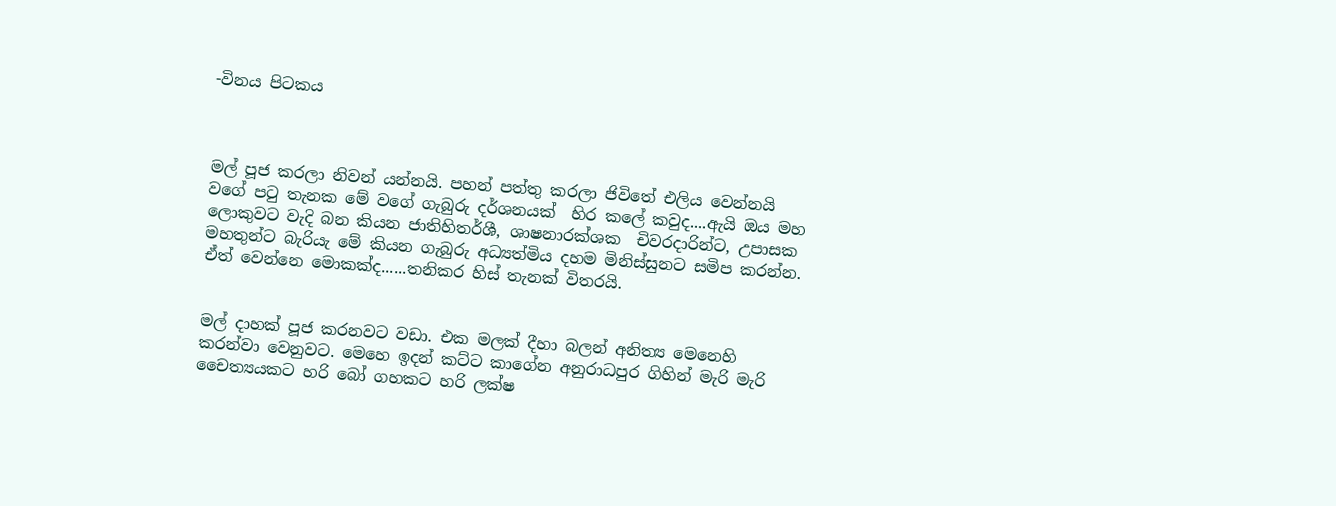-විනය පිටකය



මල් පූජ කරලා නිවන් යන්නයි. පහන් පත්තු කරලා ජිවිතේ එලිය වෙන්නයි වගේ පටු තැනක මේ වගේ ගැබුරු දර්ශනයක්  හිර කලේ කවුද....ඇයි ඔය මහ ලොකුවට වැදි බන කියන ජාතිහිතර්ශී, ශාෂනාරක්ශක  චිවරදාරින්ට, උපාසක මහතුන්ට බැරියැ මේ කියන ගැබුරු අධ්‍යත්මිය දහම මිනිස්සුනට සමිප කරන්න. ඒත් වෙන්නෙ මොකක්ද......තනිකර හිස් තැනක් විතරයි.


මල් දාහක් පූජ කරනවට වඩා. එක මලක් දීහා බලන් අනිත්‍ය මෙනෙහි කරන්වා වෙනුවට. මෙහෙ ඉදන් කට්ට කාගේන අනුරාධපුර ගිහින් මැරි මැරි චෛත්‍යයකට හරි බෝ ගහකට හරි ලක්ෂ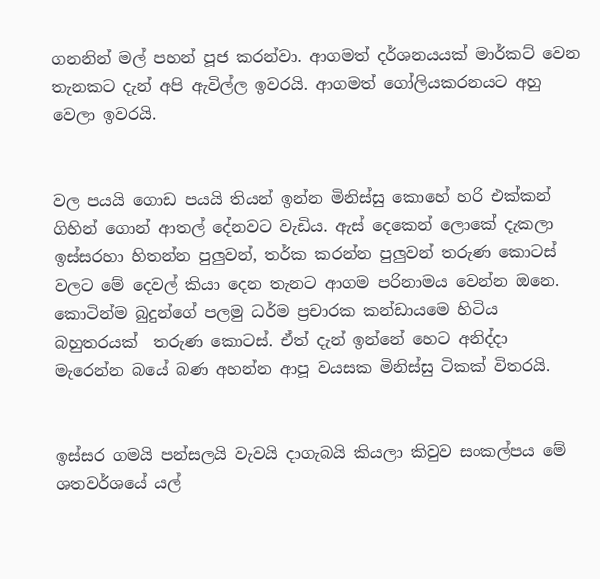ගනනින් මල් පහන් පූජ කරන්වා. ආගමත් දර්ශනයයක් මාර්කට් වෙන තැනකට දැන් අපි ඇවිල්ල ඉවරයි. ආගමත් ගෝලියකරනයට අහු වෙලා ඉවරයි.


වල පයයි ගොඩ පයයි තියන් ඉන්න මිනිස්සු කොහේ හරි එක්කන් ගිහින් ගොන් ආතල් දේනවට වැඩිය. ඇස් දෙකෙන් ලොකේ දැකලා ඉස්සරහා හිතන්න පුලුවන්, තර්ක කරන්න පුලුවන් තරුණ කොටස් වලට මේ දෙවල් කියා දෙන තැනට ආගම පරිනාමය වෙන්න ඔනෙ. කොටින්ම බුදුන්ගේ පලමු ධර්ම ප්‍රචාරක කන්ඩායමෙ හිටිය බහුතරයක්  තරුණ කොටස්. ඒත් දැන් ඉන්නේ හෙට අනිද්දා මැරෙන්න බයේ බණ අහන්න ආපූ වයසක මිනිස්සු ටිකක් විතරයි.


ඉස්සර ගමයි පන්සලයි වැවයි දාගැබයි කියලා කිවුව සංකල්පය මේ ශතවර්ශයේ යල්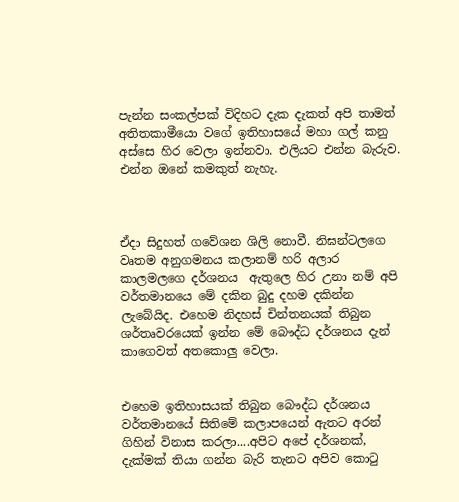පැන්න සංකල්පක් විදිහට දැක දැකත් අපි තාමත් අතිතකාමීයො වගේ ඉතිහාසයේ මහා ගල් කනු අස්සෙ හිර වෙලා ඉන්නවා. එලියට එන්න බැරුව. එන්න ඔනේ කමකුත් නැහැ.



ඒදා සිදුහත් ගවේශන ශිලි නොවී. නිඝන්ටලගෙ වෘතම අනුගමනය කලානම් හරි අලාර කාලමලගෙ දර්ශනය  ඇතුලෙ හිර උනා නම් අපි වර්තමානයෙ මේ දකින බුදු දහම දකින්න ලැබේයිද. එහෙම නිදහස් චින්තනයක් තිබුන ශර්තෘවරයෙක් ඉන්න මේ බෞද්ධ දර්ශනය දැන් කාගෙවත් අතකොලු වෙලා.


එහෙම ඉතිහාසයක් තිබුන බෞද්ධ දර්ශනය වර්තමානයේ සිතිමේ කලාපයෙන් ඇතට අරන් ගිහින් විනාස කරලා....අපිට අපේ දර්ශනක්, දැක්මක් තියා ගන්න බැරි තැනට අපිව කොටු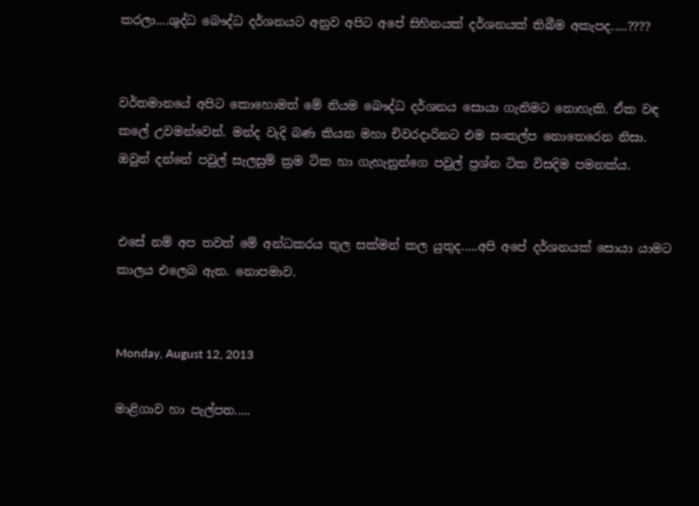කරලා....ශුද්ධ බෞද්ධ දර්ශනයට අනුව අපිට අපේ සිහිනයක් දර්ශනයක් තිබීම අකැපද.....????


වර්තමානයේ අපිට කොහොමත් මේ නියම බෞද්ධ දර්ශනය සොයා ගැනිමට නොහැකි. ඒක වඳ කලේ උවමන්වෙන්. මන්ද වැදි බණ කියන මහා චිවරදාරිනට එම සංකල්ප නොතෙරෙන නිසා. ඔවුන් දන්නේ පවුල් සැලසුම් ක්‍රම ටික හා ගැහැනුන්ගෙ පවුල් ප්‍රශ්න ටික විසදිම පමනක්ය.


එසේ නම් අප තවත් මේ අන්ධකරය තුල සක්මන් කල යුතුද.....අපි අපේ දර්ශනයක් සොයා යාමට කාලය එලෙබ ඇත. නොපමාව.


Monday, August 12, 2013

මාළිගාව හා පැල්පත.....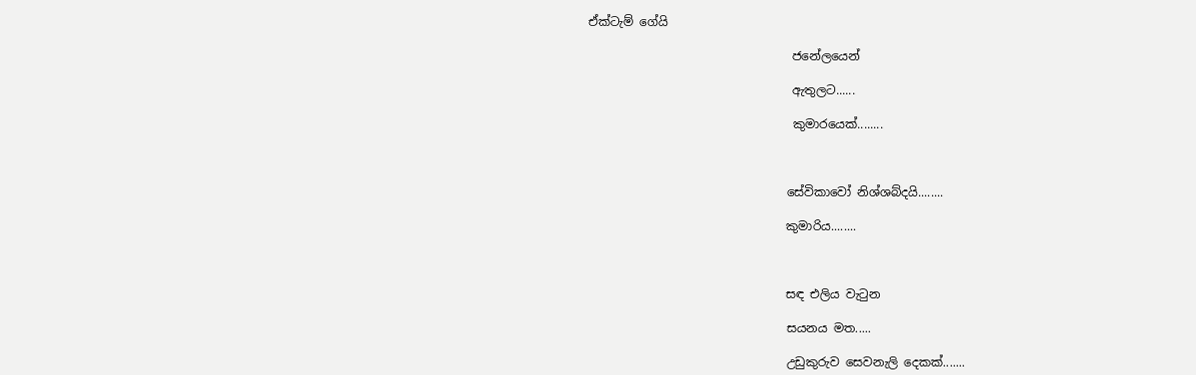ඒක්ටැම් ගේයි

                                  ජනේලයෙන්

                                  ඇතුලට......

                                  කුමාරයෙක්........



                                 සේවිකාවෝ නිශ්ශබ්දයි........

                                 කුමාරිය........



                                 සඳ එලිය වැටුන

                                 සයනය මත.....

                                 උඩුකුරුව සෙවනැලි දෙකක්.......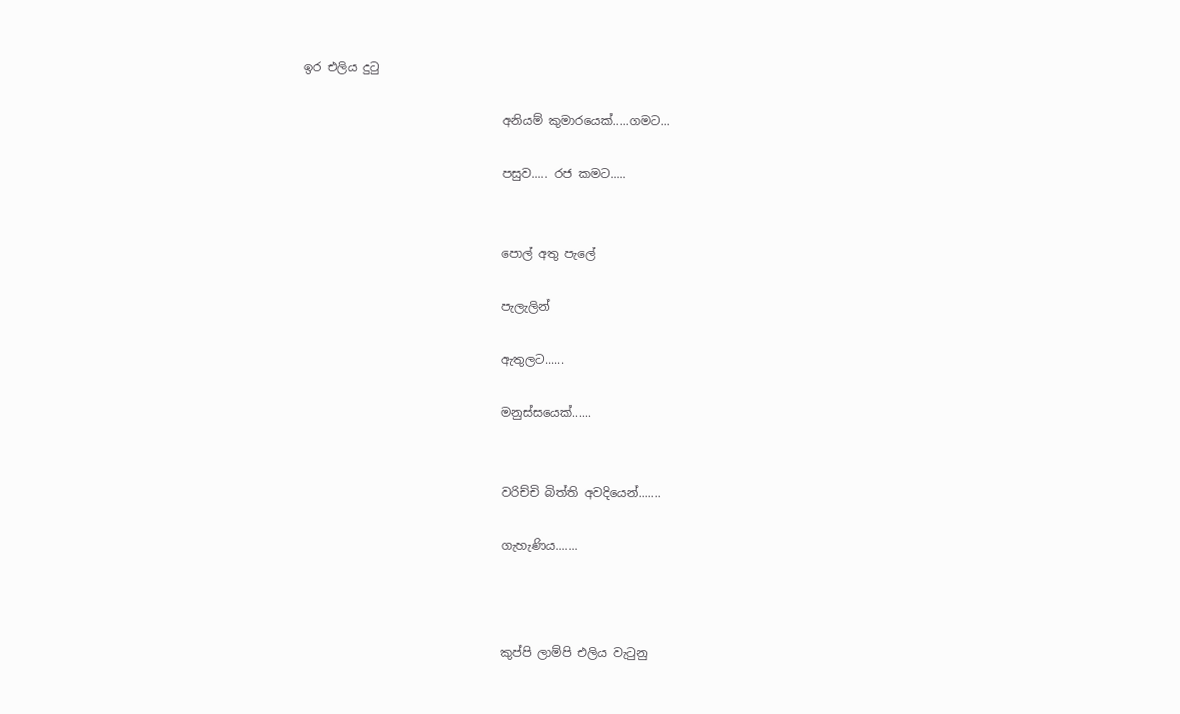ඉර එලිය දුටු

                                 අනියම් කුමාරයෙක්.....ගමට...

                                 පසුව..... රජ කමට.....


                                 පොල් අතු පැලේ

                                 පැලැලින්

                                 ඇතුලට......

                                 මනුස්සයෙක්......


                                 වරිච්චි බිත්ති අවදියෙන්.......

                                 ගැහැණිය.......



                                 කුප්පි ලාම්පි එලිය වැටුනු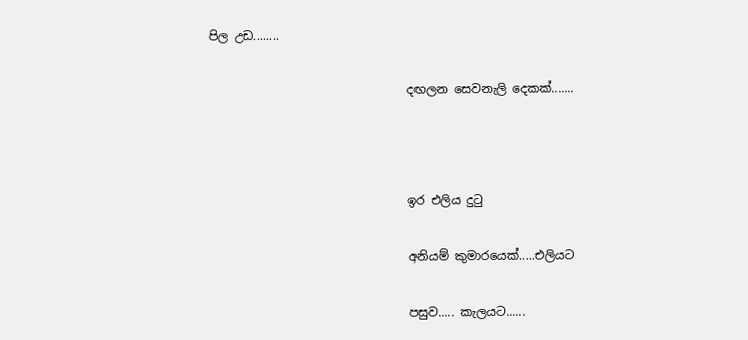පිල උඩ........

                                 දඟලන සෙවනැලි දෙකක්.......



                                 ඉර එලිය දුටු

                                 අනියම් කුමාරයෙක්.....එලියට

                                 පසුව..... කැලයට......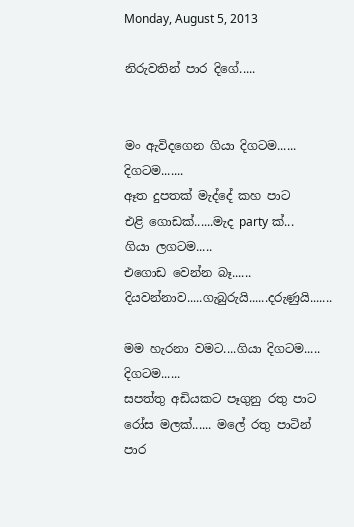Monday, August 5, 2013

නිරුවතින් පාර දිගේ.....


මං ඇවිදගෙන ගියා දිගටම......
දිගටම.......
ඈත දුපතක් මැද්දේ කහ පාට
එළි ගොඩක්......මැද party ක්...
ගියා ලගටම.....
එගොඩ වෙන්න බෑ......
දියවන්නාව.....ගැබුරුයි......දරුණුයි.......

මම හැරනා වමට....ගියා දිගටම.....
දිගටම......
සපත්තු අඩියකට පෑගුනු රතු පාට
රෝස මලක්...... මලේ රතු පාටින්
පාර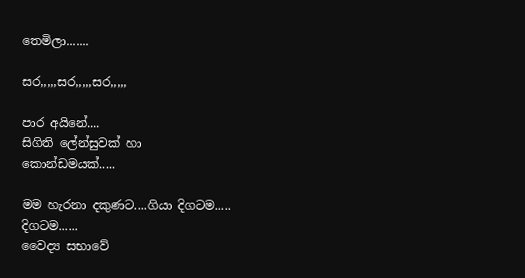තෙමිලා.......

සර,,,,,සර,,,,,සර,,,,,

පාර අයිනේ....
සිගිති ලේන්සුවක් හා
කොන්ඩමයක්.....

මම හැරනා දකුණට....ගියා දිගටම.....
දිගටම......
වෛද්‍ය සභාවේ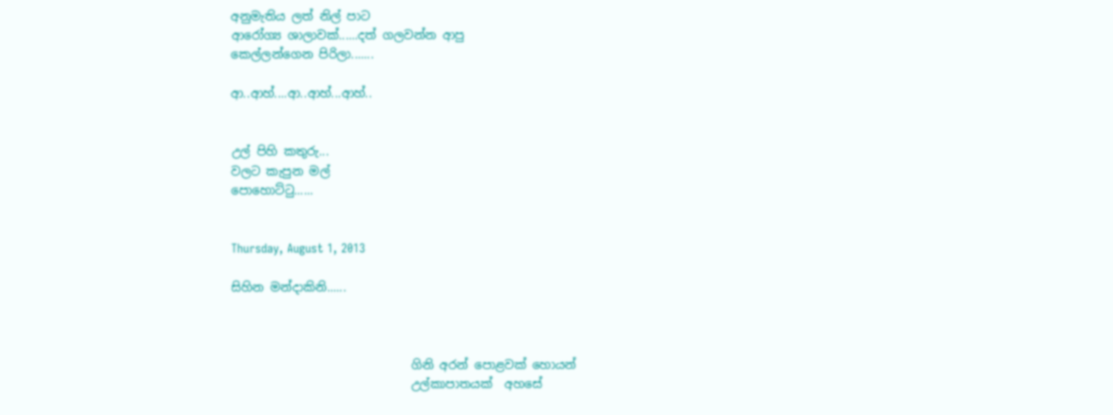අනුමැතිය ලත් නිල් පාට
ආරෝග්‍ය ශාලාවක්......දත් ගලවන්න ආපු
කෙල්ලන්ගෙන පිරිලා.......

ආ..ආහ්....ආ..ආහ්...ආහ්..


උල් පිහි කතුරු...
වලට කැපුන මල්
පොහොට්ටු......


Thursday, August 1, 2013

සිහින මන්දාකිනි......



                              ගිනි අරන් පොළවක් හොයන්
                              උල්කාපාතයක්  අහසේ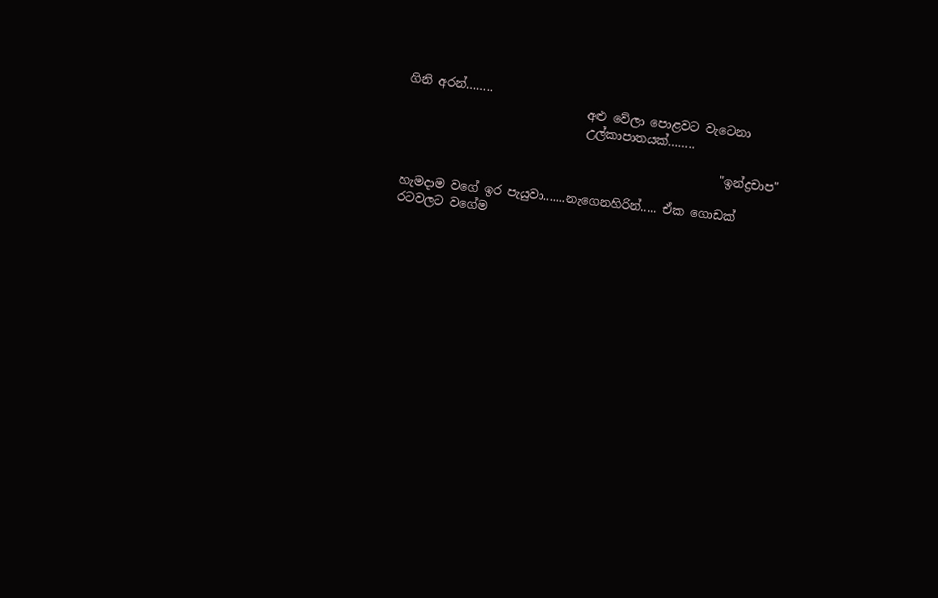ගිනි අරන්……..
                              අළු වේලා පොළවට වැටෙනා
                              උල්කාපාතයක්……..

                                                     "ඉන්ද්‍රචාප"

හැමදාම වගේ ඉර පැයුවා.......නැගෙනහිරින්..... ඒක ගොඩක් රටවලට වගේම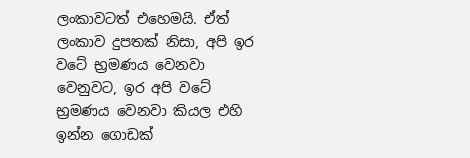ලංකාවටත් එහෙමයි. ඒත් ලංකාව දුපතක් නිසා, අපි ඉර වටේ භ්‍රමණය වෙනවා වෙනුවට, ඉර අපි වටේ භ්‍රමණය වෙනවා කියල එහි ඉන්න ගොඩක්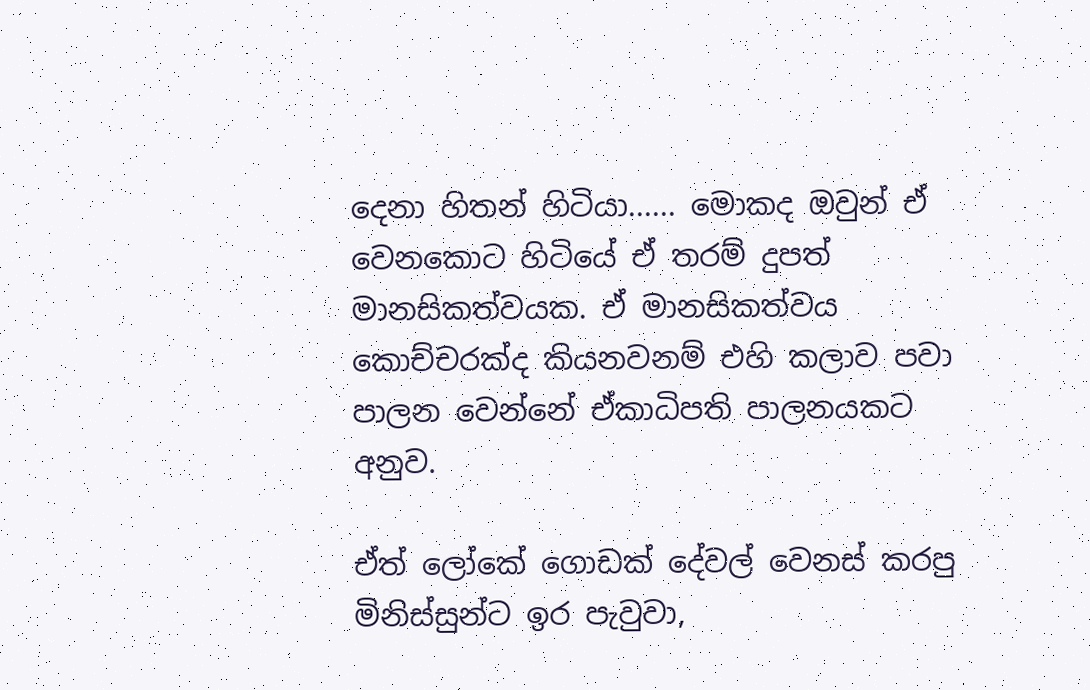දෙනා හිතන් හිටියා...... මොකද ඔවුන් ඒ වෙනකොට හිටියේ ඒ තරම් දුපත් මානසිකත්වයක. ඒ මානසිකත්වය කොච්චරක්ද කියනවනම් එහි කලාව පවා පාලන වෙන්නේ ඒකාධිපති පාලනයකට අනුව.

ඒත් ලෝකේ ගොඩක් දේවල් වෙනස් කරපු මිනිස්සුන්ට ඉර පැවුවා,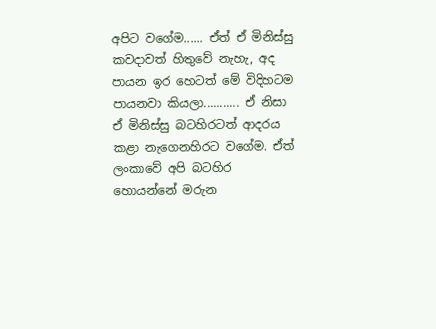අපිට වගේම...... ඒත් ඒ මිනිස්සු කවදාවත් හිතුවේ නැහැ, අද පායන ඉර හෙටත් මේ විදිහටම පායනවා කියලා........... ඒ නිසා ඒ මිනිස්සු බටහිරටත් ආදරය කළා නැගෙනහිරට වගේම. ඒත් ලංකාවේ අපි බටහිර හොයන්නේ මරුන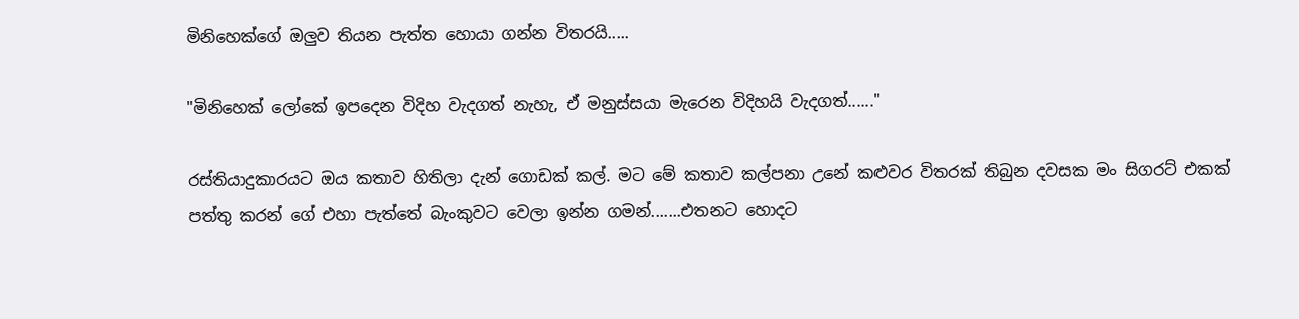මිනිහෙක්ගේ ඔලුව තියන පැත්ත හොයා ගන්න විතරයි.....

"මිනිහෙක් ලෝකේ ඉපදෙන විදිහ වැදගත් නැහැ, ඒ මනුස්සයා මැරෙන විදිහයි වැදගත්......"

රස්තියාදුකාරයට ඔය කතාව හිතිලා දැන් ගොඩක් කල්. මට මේ කතාව කල්පනා උනේ කළුවර විතරක් තිබුන දවසක මං සිගරට් එකක් පත්තු කරන් ගේ එහා පැත්තේ බැංකුවට වෙලා ඉන්න ගමන්.......එතනට හොදට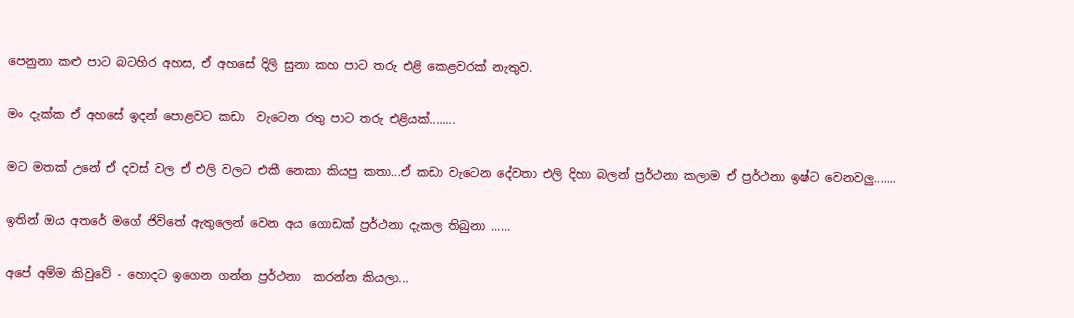පෙනුනා කළු පාට බටහිර අහස, ඒ අහසේ දිලි සුනා කහ පාට තරු එළි කෙළවරක් නැතුව.

මං දැක්ක ඒ අහසේ ඉදන් පොළවට කඩා  වැටෙන රතු පාට තරු එළියක්........

මට මතක් උනේ ඒ දවස් වල ඒ එලි වලට එකී නෙකා කියපු කතා...ඒ කඩා වැටෙන දේවතා එලි දිහා බලන් ප්‍රර්ථනා කලාම ඒ ප්‍රර්ථනා ඉෂ්ට වෙනවලු.......

ඉතින් ඔය අතරේ මගේ ජිවිතේ ඇතුලෙන් වෙන අය ගොඩක් ප්‍රර්ථනා දැකල තිබුනා ......

අපේ අම්ම කිවුවේ - හොදට ඉගෙන ගන්න ප්‍රර්ථනා  කරන්න කියලා...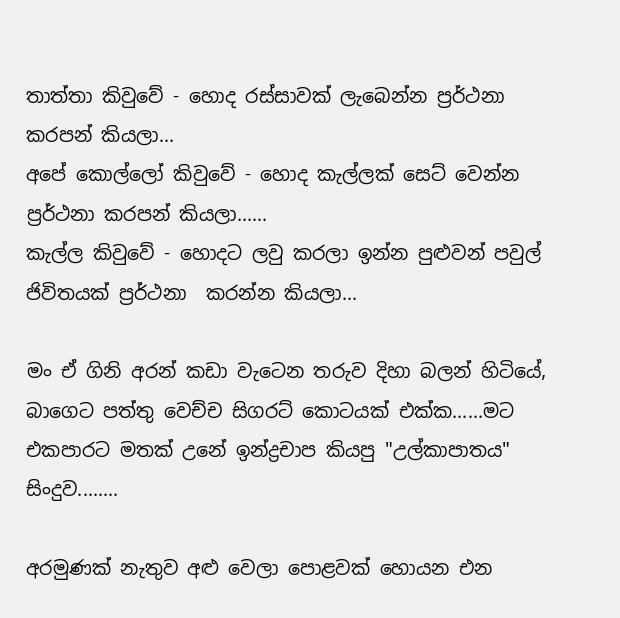තාත්තා කිවුවේ - හොද රස්සාවක් ලැබෙන්න ප්‍රර්ථනා කරපන් කියලා...
අපේ කොල්ලෝ කිවුවේ - හොද කැල්ලක් සෙට් වෙන්න ප්‍රර්ථනා කරපන් කියලා......
කැල්ල කිවුවේ - හොදට ලවු කරලා ඉන්න පුළුවන් පවුල් ජිවිතයක් ප්‍රර්ථනා  කරන්න කියලා...

මං ඒ ගිනි අරන් කඩා වැටෙන තරුව දිහා බලන් හිටියේ, බාගෙට පත්තු වෙච්ච සිගරට් කොටයක් එක්ක......මට එකපාරට මතක් උනේ ඉන්ද්‍රචාප කියපු "උල්කාපාතය" සිංදුව........

අරමුණක් නැතුව අළු වෙලා පොළවක් හොයන එන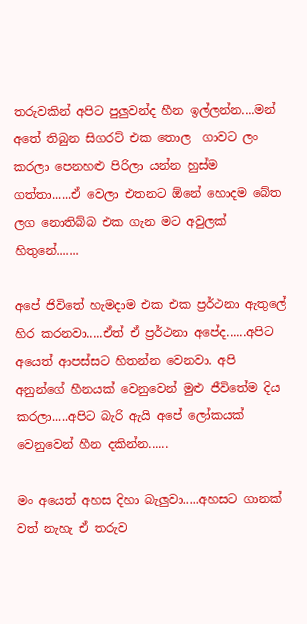තරුවකින් අපිට පුලුවන්ද හීන ඉල්ලන්න....මන් අතේ තිබුන සිගරට් එක තොල  ගාවට ලං කරලා පෙනහළු පිරිලා යන්න හුස්ම ගත්තා......ඒ වෙලා එතනට ඕනේ හොදම බේත ලග නොතිබ්බ එක ගැන මට අවුලක් හිතුනේ.......

අපේ ජිවිතේ හැමදාම එක එක ප්‍රර්ථනා ඇතුලේ හිර කරනවා.....ඒත් ඒ ප්‍රර්ථනා අපේද......අපිට අයෙත් ආපස්සට හිතන්න වෙනවා. අපි අනුන්ගේ හීනයක් වෙනුවෙන් මුළු ජීවිතේම දිය කරලා.....අපිට බැරි ඇයි අපේ ලෝකයක් වෙනුවෙන් හීන දකින්න......

මං අයෙත් අහස දිහා බැලුවා.....අහසට ගානක් වත් නැහැ ඒ තරුව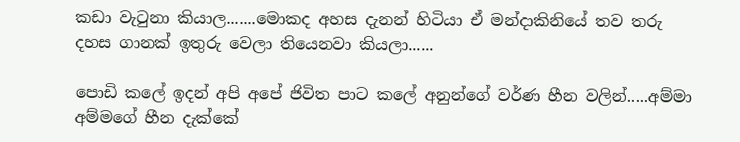කඩා වැටුනා කියාල.......මොකද අහස දැනන් හිටියා ඒ මන්දාකිනියේ තව තරු දහස ගානක් ඉතුරු වෙලා තියෙනවා කියලා......

පොඩි කලේ ඉදන් අපි අපේ ජිවිත පාට කලේ අනුන්ගේ වර්ණ හීන වලින්.....අම්මා අම්මගේ හීන දැක්කේ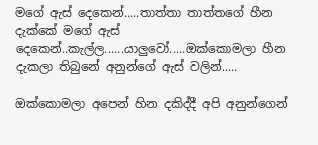මගේ ඇස් දෙකෙන්.....තාත්තා තාත්තගේ හීන දැක්කේ මගේ ඇස් දෙකෙන්..කැල්ල......යාලුවෝ.....ඔක්කොමලා හීන  දැකලා තිබුනේ අනුන්ගේ ඇස් වලින්.....

ඔක්කොමලා අපෙන් හින දකිද්දී අපි අනුන්ගෙන්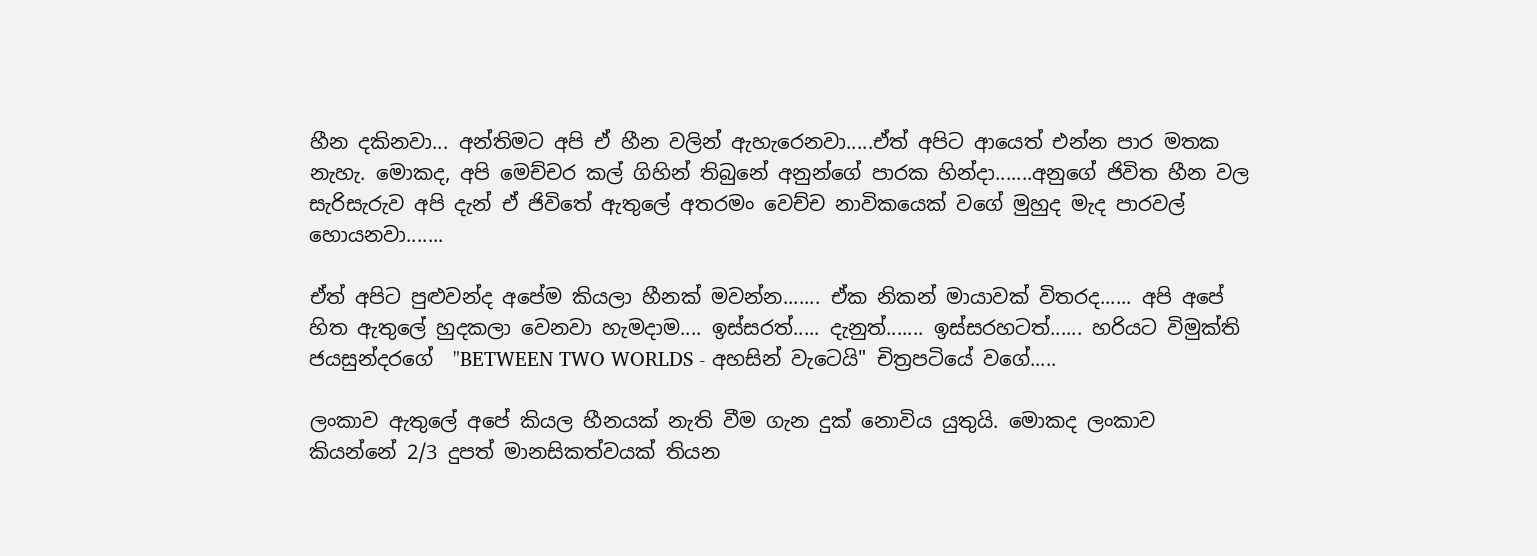හීන දකිනවා... අන්තිමට අපි ඒ හීන වලින් ඇහැරෙනවා.....ඒත් අපිට ආයෙත් එන්න පාර මතක නැහැ. මොකද, අපි මෙච්චර කල් ගිහින් තිබුනේ අනුන්ගේ පාරක හින්දා.......අනුගේ ජිවිත හීන වල සැරිසැරුව අපි දැන් ඒ ජිවිතේ ඇතුලේ අතරමං වෙච්ච නාවිකයෙක් වගේ මුහුද මැද පාරවල් හොයනවා.......

ඒත් අපිට පුළුවන්ද අපේම කියලා හීනක් මවන්න....... ඒක නිකන් මායාවක් විතරද...... අපි අපේ හිත ඇතුලේ හුදකලා වෙනවා හැමදාම.... ඉස්සරත්..... දැනුත්....... ඉස්සරහටත්...... හරියට විමුක්ති ජයසුන්දරගේ  "BETWEEN TWO WORLDS - අහසින් වැටෙයි" චිත්‍රපටියේ වගේ.....

ලංකාව ඇතුලේ අපේ කියල හීනයක් නැති වීම ගැන දුක් නොවිය යුතුයි. මොකද ලංකාව කියන්නේ 2/3 දුපත් මානසිකත්වයක් තියන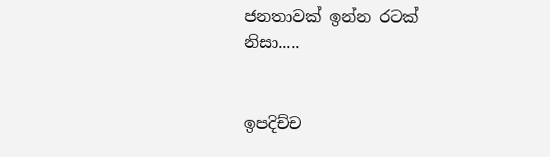ජනතාවක් ඉන්න රටක් නිසා.....


ඉපදිච්ච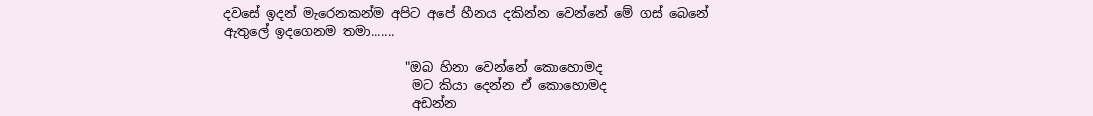දවසේ ඉදන් මැරෙනකන්ම අපිට අපේ හීනය දකින්න වෙන්නේ මේ ගස් බෙනේ  ඇතුලේ ඉදගෙනම තමා.......

                            "ඔබ හිනා වෙන්නේ කොහොමද
                             මට කියා දෙන්න ඒ කොහොමද
                             අඩන්න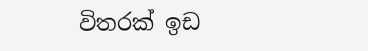විතරක් ඉඩ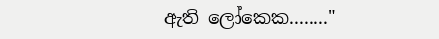ඇති ලෝකෙක........"